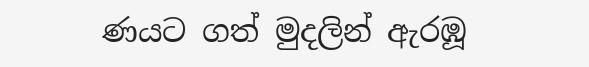ණයට ගත් මුදලින් ඇරඹූ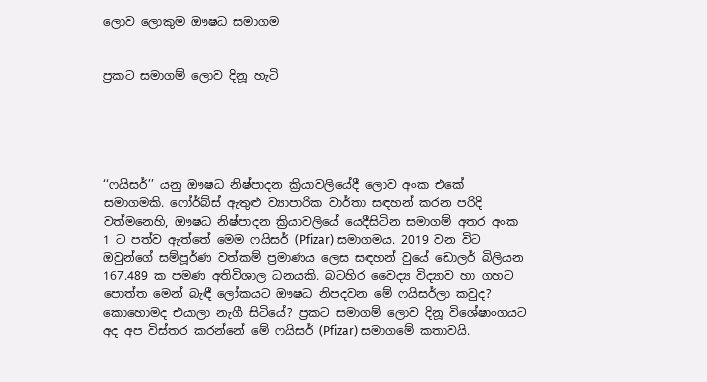ලොව ලොකුම ඖෂධ සමාගම


ප්‍රකට සමාගම් ලොව දිනූ හැටි





‘‘ෆයිසර්’’ යනු ඖෂධ නිෂ්පාදන ක්‍රියාවලියේදී ලොව අංක එකේ සමාගමකි. ෆෝර්බ්ස් ඇතුළු ව්‍යාපාරික වාර්තා සඳහන් කරන පරිදි වත්මනෙහි, ඖෂධ නිෂ්පාදන ක්‍රියාවලියේ යෙදීසිටින සමාගම් අතර අංක 1 ට පත්ව ඇත්තේ මෙම ෆයිසර් (Pfizar) සමාගමය. 2019 වන විට ඔවුන්ගේ සම්පූර්ණ වත්කම් ප්‍රමාණය ලෙස සඳහන් වුයේ ඩොලර් බිලියන 167.489 ක පමණ අතිවිශාල ධනයකි. බටහිර වෛද්‍ය විද්‍යාව හා ගහට පොත්ත මෙන් බැඳී ලෝකයට ඖෂධ නිපදවන මේ ෆයිසර්ලා කවුද? කොහොමද එයාලා නැගී සිටියේ? ප්‍රකට සමාගම් ලොව දිනූ විශේෂාංගයට අද අප විස්තර කරන්නේ මේ ෆයිසර් (Pfizar) සමාගමේ කතාවයි.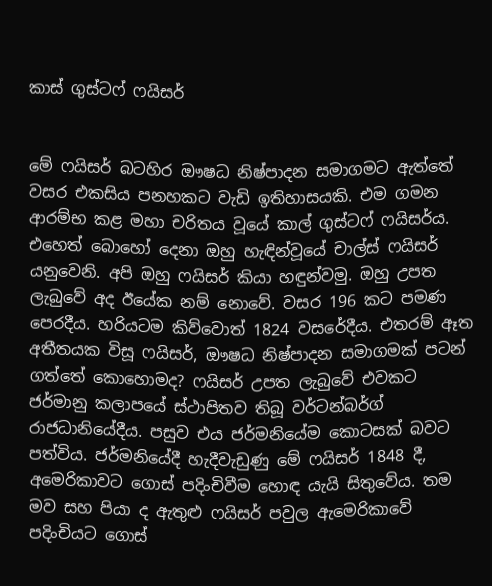කාස් ගුස්ටෆ් ෆයිසර්


මේ ෆයිසර් බටහිර ඖෂධ නිෂ්පාදන සමාගමට ඇත්තේ වසර එකසිය පනහකට වැඩි ඉතිහාසයකි. එම ගමන ආරම්භ කළ මහා චරිතය වූයේ කාල් ගුස්ටෆ් ෆයිසර්ය. එහෙත් බොහෝ දෙනා ඔහු හැඳින්වූයේ චාල්ස් ෆයිසර් යනුවෙනි. අපි ඔහු ෆයිසර් කියා හඳුන්වමු. ඔහු උපත ලැබුවේ අද ඊයේක නම් නොවේ. වසර 196 කට පමණ පෙරදීය. හරියටම කිව්වොත් 1824 වසරේදීය. එතරම් ඈත අතීතයක විසූ ෆයිසර්, ඖෂධ නිෂ්පාදන සමාගමක් පටන් ගත්තේ කොහොමද? ෆයිසර් උපත ලැබුවේ එවකට ජර්මානු කලාපයේ ස්ථාපිතව තිබූ වර්ටන්බර්ග් රාජධානියේදීය. පසුව එය ජර්මනියේම කොටසක් බවට පත්විය. ජර්මනියේදී හැදීවැඩුණු මේ ෆයිසර් 1848 දී, අමෙරිකාවට ගොස් පදිංචිවීම හොඳ යැයි සිතුවේය. තම මව සහ පියා ද ඇතුළු ෆයිසර් පවුල ඇමෙරිකාවේ පදිංචියට ගොස්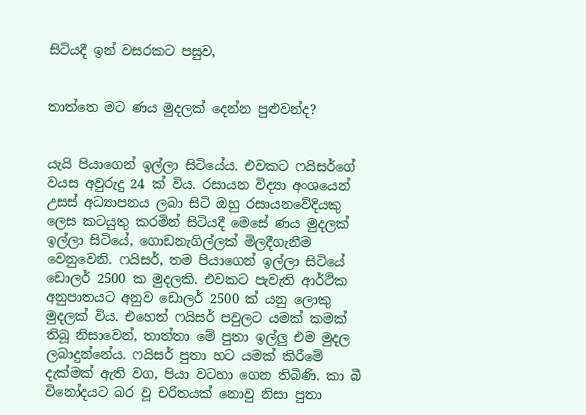සිටියදී ඉන් වසරකට පසුව,


තාත්තෙ මට ණය මුදලක් දෙන්න පුළුවන්ද?


යැයි පියාගෙන් ඉල්ලා සිටියේය. එවකට ෆයිසර්ගේ වයස අවුරුදු 24 ක් විය. රසායන විද්‍යා අංශයෙන් උසස් අධ්‍යාපනය ලබා සිටි ඔහු රසායනවේදියකු ලෙස කටයුතු කරමින් සිටියදී මෙසේ ණය මුදලක් ඉල්ලා සිටියේ, ගොඩනැගිල්ලක් මිලදීගැනීම වෙනුවෙනි. ෆයිසර්, තම පියාගෙන් ඉල්ලා සිටියේ ඩොලර් 2500 ක මුදලකි. එවකට පැවැති ආර්ථික අනුපාතයට අනුව ඩොලර් 2500 ක් යනු ලොකු මුදලක් විය. එහෙත් ෆයිසර් පවුලට යමක් කමක් තිබූ නිසාවෙන්, තාත්තා මේ පුතා ඉල්ලු එම මුදල ලබාදුන්නේය. ෆයිසර් පුතා හට යමක් කිරීමේ දැක්මක් ඇති වග, පියා වටහා ගෙන තිබිණි. කා බී විනෝදයට බර වූ චරිතයක් නොවු නිසා පුතා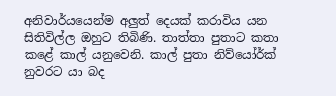අනිවාර්යයෙන්ම අලුත් දෙයක් කරාවිය යන සිතිවිල්ල ඔහුට තිබිණි. තාත්තා පුතාට කතා කළේ කාල් යනුවෙනි. කාල් පුතා නිව්යෝර්ක් නුවරට යා බද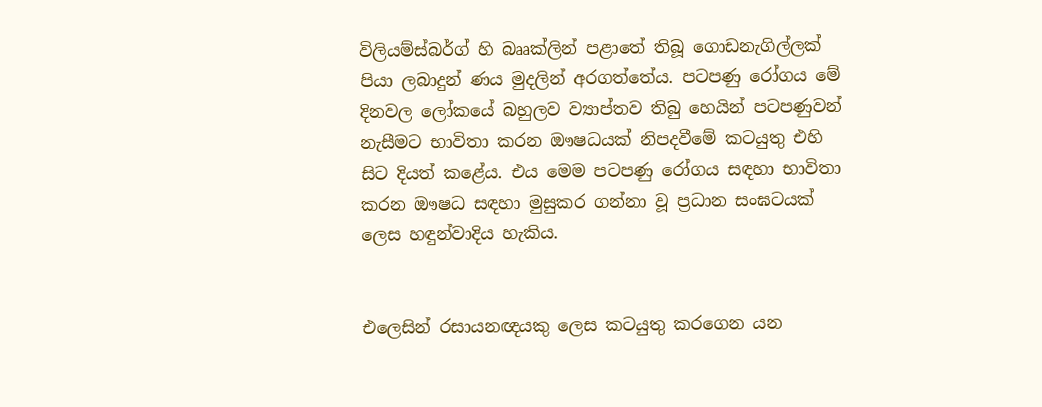විලියම්ස්බර්ග් හි බෲක්ලින් පළාතේ තිබූ ගොඩනැගිල්ලක් පියා ලබාදුන් ණය මුදලින් අරගත්තේය. පටපණු රෝගය මේ දිනවල ලෝකයේ බහුලව ව්‍යාප්තව තිබු හෙයින් පටපණුවන් නැසීමට භාවිතා කරන ඖෂධයක් නිපදවීමේ කටයුතු එහි සිට දියත් කළේය. එය මෙම පටපණු රෝගය සඳහා භාවිතා කරන ඖෂධ සඳහා මුසුකර ගන්නා වූ ප්‍රධාන සංඝටයක් ලෙස හඳුන්වාදිය හැකිය.


එලෙසින් රසායනඥයකු ලෙස කටයුතු කරගෙන යන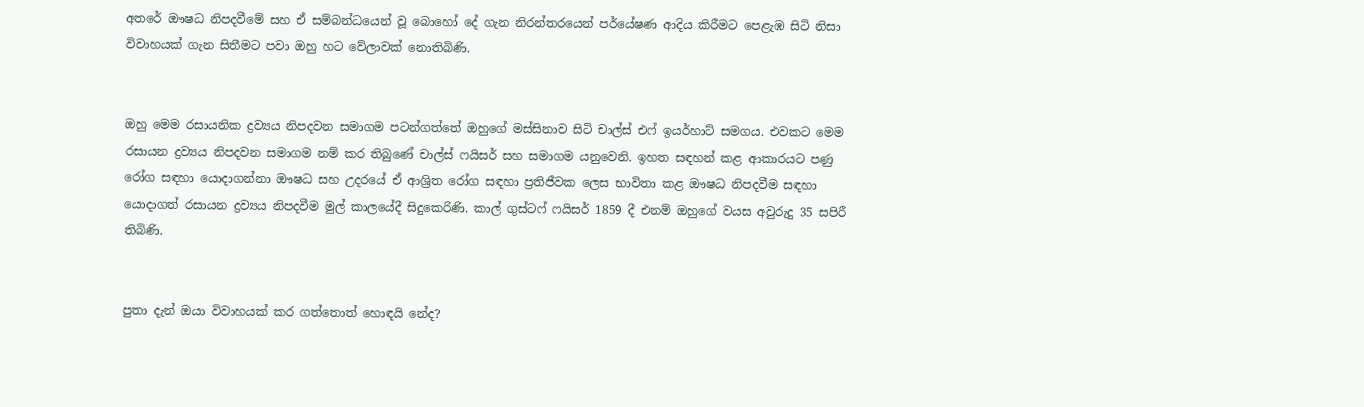අතරේ ඖෂධ නිපදවීමේ සහ ඒ සම්බන්ධයෙන් වූ බොහෝ දේ ගැන නිරන්තරයෙන් පර්‌යේෂණ ආදිය කිරීමට පෙළැඹ සිටි නිසා විවාහයක් ගැන සිතීමට පවා ඔහු හට වේලාවක් නොතිබිණි.


ඔහු මෙම රසායනික ද්‍රව්‍යය නිපදවන සමාගම පටන්ගත්තේ ඔහුගේ මස්සිනාව සිටි චාල්ස් එෆ් ඉයර්හාට් සමගය. එවකට මෙම රසායන ද්‍රව්‍යය නිපදවන සමාගම නම් කර තිබුණේ චාල්ස් ෆයිසර් සහ සමාගම යනුවෙනි. ඉහත සඳහන් කළ ආකාරයට පණු රෝග සඳහා යොදාගන්නා ඖෂධ සහ උදරයේ ඒ ආශ්‍රිත රෝග සඳහා ප්‍රතිජීවක ලෙස භාවිතා කළ ඖෂධ නිපදවීම සඳහා යොදාගත් රසායන ද්‍රව්‍යය නිපදවීම මුල් කාලයේදී සිදුකෙරිණි. කාල් ගුස්ටෆ් ෆයිසර් 1859 දී එනම් ඔහුගේ වයස අවුරුදු 35 සපිරී තිබිණි.


පුතා දැන් ඔයා විවාහයක් කර ගත්තොත් හොඳයි නේද?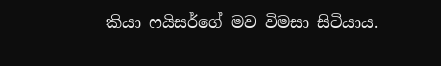කියා ෆයිසර්ගේ මව විමසා සිටියාය.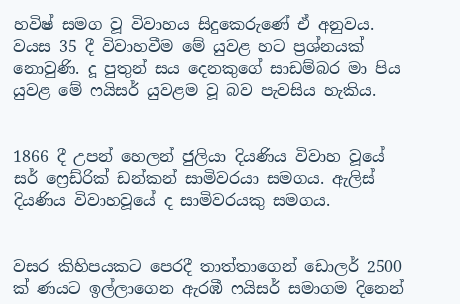හවිෂ් සමග වූ විවාහය සිදුකෙරුණේ ඒ අනුවය. වයස 35 දී විවාහවීම මේ යුවළ හට ප්‍රශ්නයක් නොවුණි. දූ පුතුන් සය දෙනකුගේ සාඩම්බර මා පිය යුවළ මේ ෆයිසර් යුවළම වූ බව පැවසිය හැකිය.


1866 දී උපන් හෙලන් ජුලියා දියණිය විවාහ වූයේ සර් ෆ්‍රෙඩ්රික් ඩන්කන් සාමිවරයා සමගය. ඇලිස් දියණිය විවාහවූයේ ද සාමිවරයකු සමගය.


වසර කිහිපයකට පෙරදී තාත්තාගෙන් ඩොලර් 2500 ක් ණයට ඉල්ලාගෙන ඇරඹී ෆයිසර් සමාගම දිනෙන්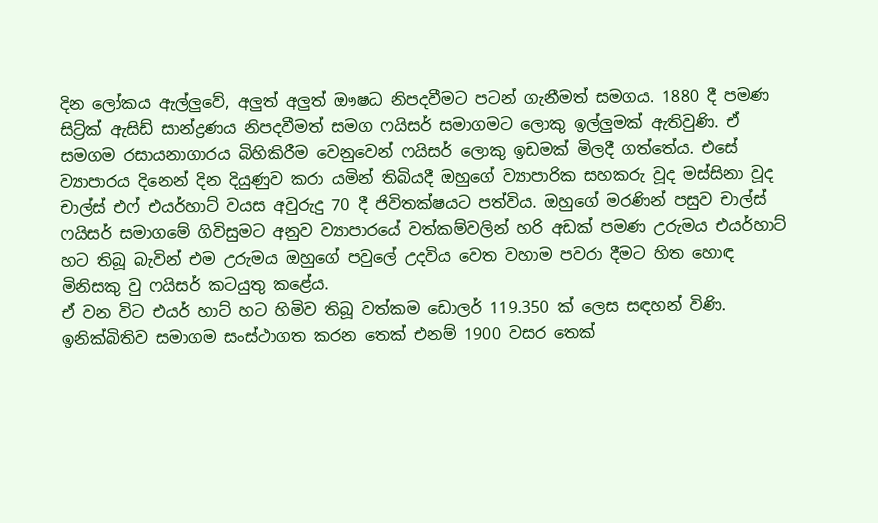දින ලෝකය ඇල්ලුවේ, අලුත් අලුත් ඖෂධ නිපදවීමට පටන් ගැනීමත් සමගය. 1880 දී පමණ සිට්‍ර්ක් ඇසිඩ් සාන්ද්‍රණය නිපදවීමත් සමග ෆයිසර් සමාගමට ලොකු ඉල්ලුමක් ඇතිවුණි. ඒ සමගම රසායනාගාරය බිහිකිරීම වෙනුවෙන් ෆයිසර් ලොකු ඉඩමක් මිලදී ගත්තේය. එසේ ව්‍යාපාරය දිනෙන් දින දියුණුව කරා යමින් තිබියදී ඔහුගේ ව්‍යාපාරික සහකරු වූද මස්සිනා වූද චාල්ස් එෆ් එයර්හාට් වයස අවුරුදු 70 දී ජිවිතක්ෂයට පත්විය. ඔහුගේ මරණින් පසුව චාල්ස් ෆයිසර් සමාගමේ ගිවිසුමට අනුව ව්‍යාපාරයේ වත්කම්වලින් හරි අඩක් පමණ උරුමය එයර්හාට් හට තිබූ බැවින් එම උරුමය ඔහුගේ පවුලේ උදවිය වෙත වහාම පවරා දීමට හිත හොඳ මිනිසකු වු ෆයිසර් කටයුතු කළේය.
ඒ වන විට එයර් හාට් හට හිමිව තිබූ වත්කම ඩොලර් 119.350 ක් ලෙස සඳහන් විණි. ඉනික්බිතිව සමාගම සංස්ථාගත කරන තෙක් එනම් 1900 වසර තෙක්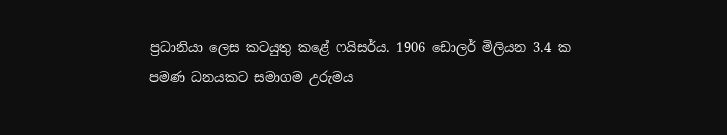ප්‍රධානියා ලෙස කටයුතු කළේ ෆයිසර්ය. 1906 ඩොලර් මිලියන 3.4 ක පමණ ධනයකට සමාගම උරුමය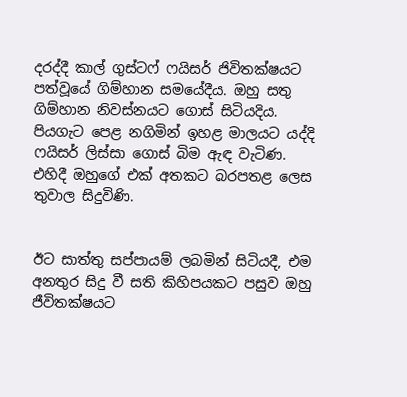දරද්දී කාල් ගුස්ටෆ් ෆයිසර් ජිවිතක්ෂයට පත්වූයේ ගිම්හාන සමයේදීය. ඔහු සතු ගිම්හාන නිවස්නයට ගොස් සිටියදිය. පියගැට පෙළ නගිමින් ඉහළ මාලයට යද්දි ෆයිසර් ලිස්සා ගොස් බිම ඇඳ වැටිණ. එහිදී ඔහුගේ එක් අතකට බරපතළ ලෙස තුවාල සිදුවිණි.


ඊට සාත්තු සප්පායම් ලබමින් සිටියදී, එම අනතුර සිදු වී සති කිහිපයකට පසුව ඔහු ජීවිතක්ෂයට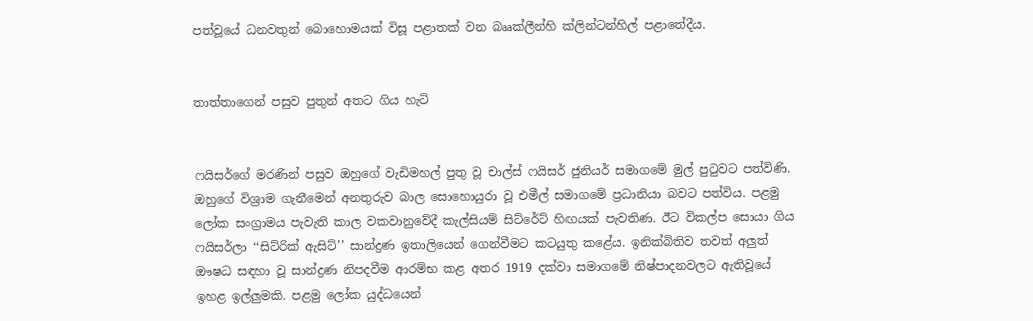පත්වූයේ ධනවතුන් බොහොමයක් විසූ පළාතක් වන බෲක්ලීන්හි ක්ලින්ටන්හිල් පළාතේදීය.


තාත්තාගෙන් පසුව පුතුන් අතට ගිය හැටි


ෆයිසර්ගේ මරණින් පසුව ඔහුගේ වැඩිමහල් පුතු වූ චාල්ස් ෆයිසර් ජුනියර් සමාගමේ මුල් පුටුවට පත්විණි. ඔහුගේ විශ්‍රාම ගැනීමෙන් අනතුරුව බාල සොහොයුරා වූ එමීල් සමාගමේ ප්‍රධානියා බවට පත්විය. පළමු ලෝක සංග්‍රාමය පැවැති කාල වකවානුවේදී කැල්සියම් සිට්රේට් හිඟයක් පැවතිණ. ඊට විකල්ප සොයා ගිය ෆයිසර්ලා ‘‘සිට්රික් ඇසිට්’’ සාන්ද්‍රණ ඉතාලියෙන් ගෙන්වීමට කටයුතු කළේය. ඉනික්බිතිව තවත් අලුත් ඖෂධ සඳහා වූ සාන්ද්‍රණ නිපදවීම ආරම්භ කළ අතර 1919 දක්වා සමාගමේ නිෂ්පාදනවලට ඇතිවූයේ ඉහළ ඉල්ලුමකි. පළමු ලෝක යුද්ධයෙන්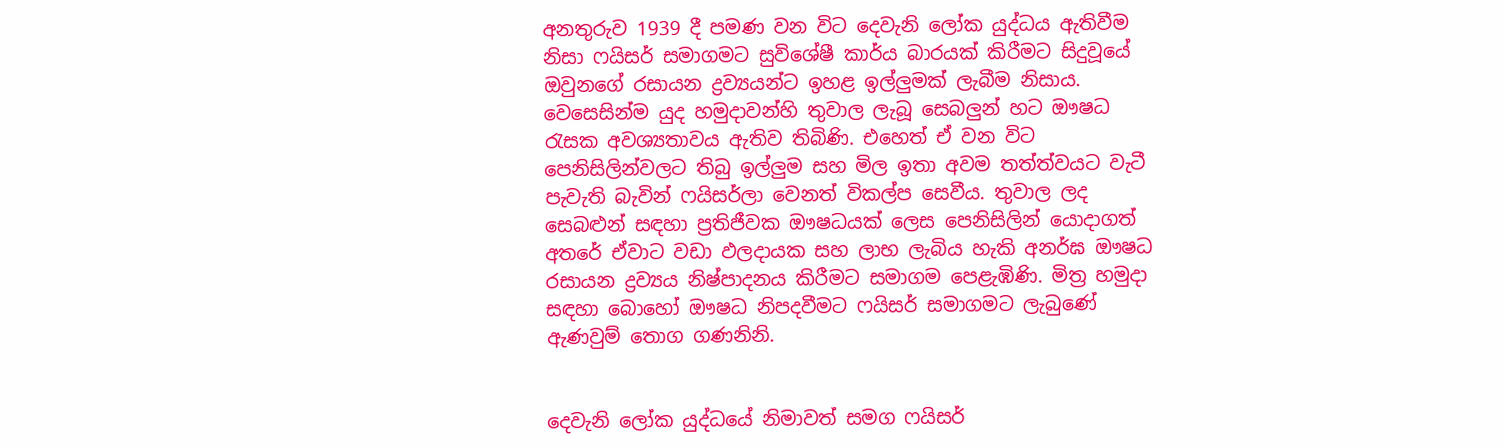අනතුරුව 1939 දී පමණ වන විට දෙවැනි ලෝක යුද්ධය ඇතිවීම නිසා ෆයිසර් සමාගමට සුවිශේෂී කාර්ය බාරයක් කිරීමට සිදුවූයේ ඔවුනගේ රසායන ද්‍රව්‍යයන්ට ඉහළ ඉල්ලුමක් ලැබීම නිසාය. වෙසෙසින්ම යුද හමුදාවන්හි තුවාල ලැබූ සෙබලුන් හට ඖෂධ රැසක අවශ්‍යතාවය ඇතිව තිබිණි. එහෙත් ඒ වන විට පෙනිසිලින්වලට තිබු ඉල්ලුම සහ මිල ඉතා අවම තත්ත්වයට වැටී පැවැති බැවින් ෆයිසර්ලා වෙනත් විකල්ප සෙවීය. තුවාල ලද සෙබළුන් සඳහා ප්‍රතිජීවක ඖෂධයක් ලෙස පෙනිසිලින් යොදාගත් අතරේ ඒවාට වඩා ඵලදායක සහ ලාභ ලැබිය හැකි අනර්ඝ ඖෂධ රසායන ද්‍රව්‍යය නිෂ්පාදනය කිරීමට සමාගම පෙළැඹිණි. මිත්‍ර හමුදා සඳහා බොහෝ ඖෂධ නිපදවීමට ෆයිසර් සමාගමට ලැබුණේ ඇණවුම් තොග ගණනිනි.


දෙවැනි ලෝක යුද්ධයේ නිමාවත් සමග ෆයිසර්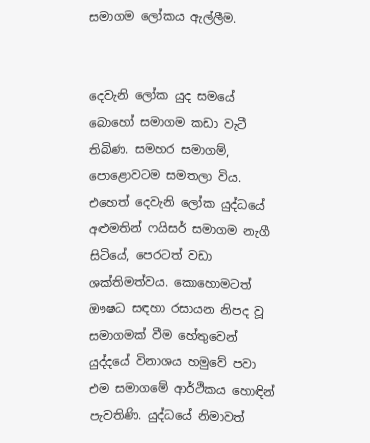සමාගම ලෝකය ඇල්ලීම.


දෙවැනි ලෝක යුද සමයේ බොහෝ සමාගම කඩා වැටී තිබිණ. සමහර සමාගම්, පොළොවටම සමතලා විය. එහෙත් දෙවැනි ලෝක යුද්ධයේ අළුමතින් ෆයිසර් සමාගම නැගී සිටියේ, පෙරටත් වඩා ශක්තිමත්වය. කොහොමටත් ඖෂධ සඳහා රසායන නිපද වූ සමාගමක් වීම හේතුවෙන් යුද්දයේ විනාශය හමුවේ පවා එම සමාගමේ ආර්ථිකය හොඳින් පැවතිණි. යුද්ධයේ නිමාවත්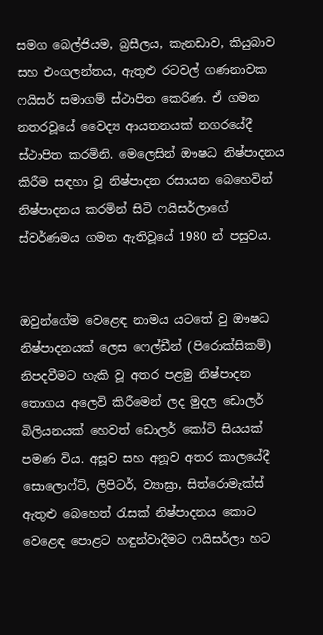සමග බෙල්ජියම, බ්‍රසීලය, කැනඩාව, කියුබාව සහ එංගලන්තය, ඇතුළු රටවල් ගණනාවක ෆයිසර් සමාගම් ස්ථාපිත කෙරිණ. ඒ ගමන නතරවූයේ වෛද්‍ය ආයතනයක් නගරයේදී ස්ථාපිත කරමිනි. මෙලෙසින් ඖෂධ නිෂ්පාදනය කිරීම සඳහා වූ නිෂ්පාදන රසායන බෙහෙවින් නිෂ්පාදනය කරමින් සිටි ෆයිසර්ලාගේ ස්වර්ණමය ගමන ඇතිවූයේ 1980 න් පසුවය.


ඔවුන්ගේම වෙළෙඳ නාමය යටතේ වු ඖෂධ නිෂ්පාදනයක් ලෙස ෆෙල්ඩීන් (පිරොක්සිකම්) නිපදවීමට හැකි වූ අතර පළමු නිෂ්පාදන තොගය අලෙවි කිරීමෙන් ලද මුදල ඩොලර් බිලියනයක් හෙවත් ඩොලර් කෝටි සියයක් පමණ විය. අසූව සහ අනූව අතර කාලයේදී සොලොෆ්ට්, ලිපිටර්, ව්‍යාඝ්‍රා, සිත්රොමැක්ස් ඇතුළු බෙහෙත් රැසක් නිෂ්පාදනය කොට වෙළෙඳ පොළට හඳුන්වාදීමට ෆයිසර්ලා හට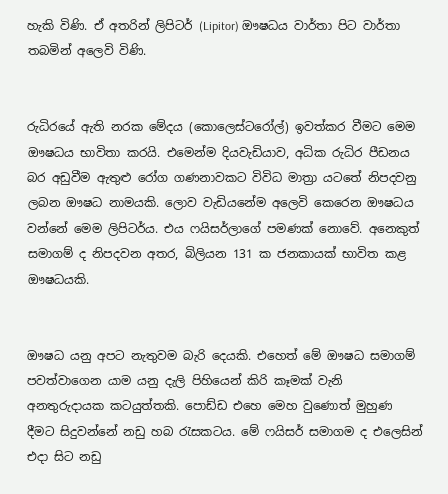හැකි විණි. ඒ අතරින් ලිපිටර් (Lipitor) ඖෂධය වාර්තා පිට වාර්තා තබමින් අලෙවි විණි.


රුධිරයේ ඇති නරක මේදය (කොලෙස්ටරෝල්) ඉවත්කර වීමට මෙම ඖෂධය භාවිතා කරයි. එමෙන්ම දියවැඩියාව, අධික රුධිර පීඩනය බර අඩුවීම ඇතුළු රෝග ගණනාවකට විවිධ මාත්‍රා යටතේ නිපදවනු ලබන ඖෂධ නාමයකි. ලොව වැඩියනේම අලෙවි කෙරෙන ඖෂධය වන්නේ මෙම ලිපිටර්ය. එය ෆයිසර්ලාගේ පමණක් නොවේ. අනෙකුත් සමාගම් ද නිපදවන අතර, බිලියන 131 ක ජනකායක් භාවිත කළ ඖෂධයකි.


ඖෂධ යනු අපට නැතුවම බැරි දෙයකි. එහෙත් මේ ඖෂධ සමාගම් පවත්වාගෙන යාම යනු දැලි පිහියෙන් කිරි කෑමක් වැනි අනතුරුදායක කටයුත්තකි. පොඩ්ඩ එහෙ මෙහ වුණොත් මුහුණ දීමට සිදුවන්නේ නඩු හබ රැසකටය. මේ ෆයිසර් සමාගම ද එලෙසින් එදා සිට නඩු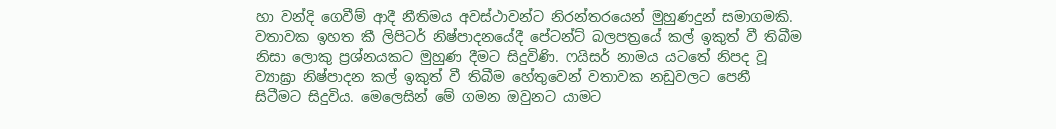හා වන්දි ගෙවීම් ආදී නීතිමය අවස්ථාවන්ට නිරන්තරයෙන් මුහුණදුන් සමාගමකි. වතාවක ඉහත කී ලිපිටර් නිෂ්පාදනයේදී පේටන්ට් බලපත්‍රයේ කල් ඉකුත් වී තිබීම නිසා ලොකු ප්‍රශ්නයකට මුහුණ දීමට සිදුවිණි. ෆයිසර් නාමය යටතේ නිපද වූ ව්‍යාඝ්‍රා නිෂ්පාදන කල් ඉකුත් වී තිබීම හේතුවෙන් වතාවක නඩුවලට පෙනී සිටීමට සිදුවිය. මෙලෙසින් මේ ගමන ඔවුනට යාමට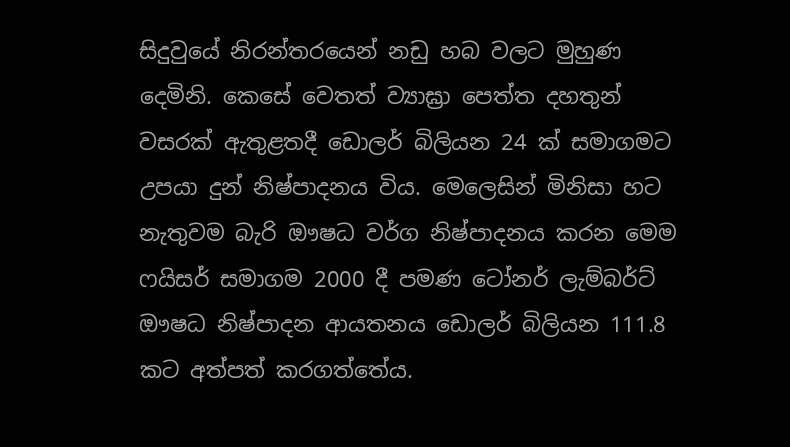සිදුවුයේ නිරන්තරයෙන් නඩු හබ වලට මුහුණ දෙමිනි. කෙසේ වෙතත් ව්‍යාඝ්‍රා පෙත්ත දහතුන් වසරක් ඇතුළතදී ඩොලර් බිලියන 24 ක් සමාගමට උපයා දුන් නිෂ්පාදනය විය. මෙලෙසින් මිනිසා හට නැතුවම බැරි ඖෂධ වර්ග නිෂ්පාදනය කරන මෙම ෆයිසර් සමාගම 2000 දී පමණ ටෝනර් ලැම්බර්ට් ඖෂධ නිෂ්පාදන ආයතනය ඩොලර් බිලියන 111.8 කට අත්පත් කරගත්තේය.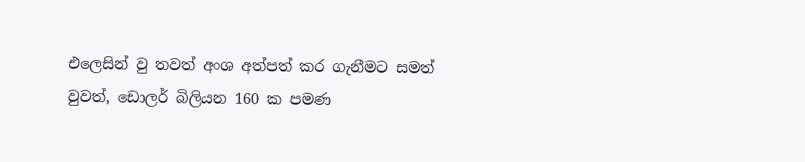එලෙසින් වු තවත් අංශ අත්පත් කර ගැනීමට සමත් වුවත්, ඩොලර් බිලියන 160 ක පමණ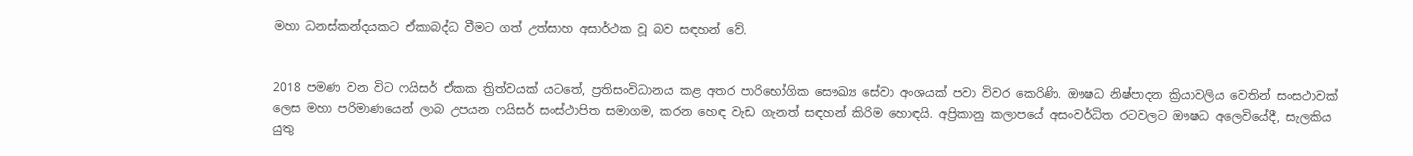මහා ධනස්කන්දයකට ඒකාබද්ධ වීමට ගත් උත්සාහ අසාර්ථක වූ බව සඳහන් වේ.


2018 පමණ වන විට ෆයිසර් ඒකක ත්‍රිත්වයක් යටතේ, ප්‍රතිසංවිධානය කළ අතර පාරිභෝගික සෞඛ්‍ය සේවා අංශයක් පවා විවර කෙරිණි. ඖෂධ නිෂ්පාදන ක්‍රියාවලිය වෙතින් සංසථාවක් ලෙස මහා පරිමාණයෙන් ලාබ උපයන ෆයිසර් සංස්ථාපිත සමාගම, කරන හෙඳ වැඩ ගැනත් සඳහන් කිරිම හොඳයි. අප්‍රිකානු කලාපයේ අසංවර්ධිත රටවලට ඖෂධ අලෙවියේදී, සැලකිය යුතු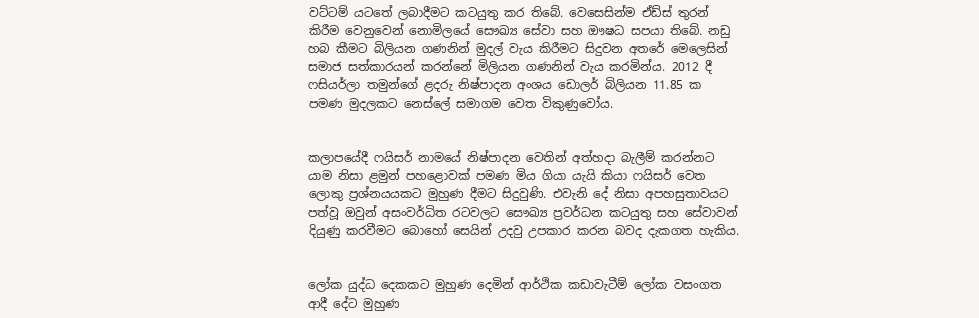වට්ටම් යටතේ ලබාදීමට කටයුතු කර තිබේ. වෙසෙසින්ම ඒඩ්ස් තුරන් කිරීම වෙනුවෙන් නොමිලයේ සෞඛ්‍ය සේවා සහ ඖෂධ සපයා තිබේ. නඩු හබ කීමට බිලියන ගණනින් මුදල් වැය කිරීමට සිදුවන අතරේ මෙලෙසින් සමාජ සත්කාරයන් කරන්නේ මිලියන ගණනින් වැය කරමින්ය. 2012 දී ෆසියර්ලා තමුන්ගේ ළදරු නිෂ්පාදන අංශය ඩොලර් බිලියන 11.85 ක පමණ මුදලකට නෙස්ලේ සමාගම වෙත විකුණුවෝය.


කලාපයේදී ෆයිසර් නාමයේ නිෂ්පාදන වෙතින් අත්හදා බැලීම් කරන්නට යාම නිසා ළමුන් පහළොවක් පමණ මිය ගියා යැයි කියා ෆයිසර් වෙත ලොකු ප්‍රශ්නයයකට මුහුණ දීමට සිදුවුණි. එවැනි දේ නිසා අපහසුතාවයට පත්වූ ඔවුන් අසංවර්ධිත රටවලට සෞඛ්‍ය ප්‍රවර්ධන කටයුතු සහ සේවාවන් දියුණු කරවීමට බොහෝ සෙයින් උදවු උපකාර කරන බවද දැකගත හැකිය.


ලෝක යුද්ධ දෙකකට මුහුණ දෙමින් ආර්ථික කඩාවැටීම් ලෝක වසංගත ආදී දේට මුහුණ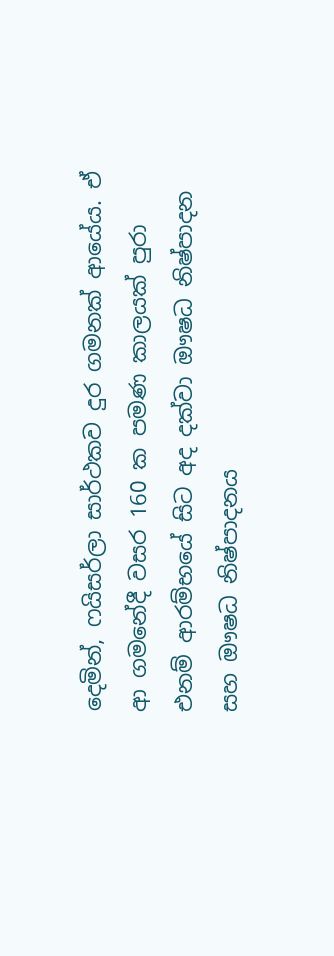දෙමින්, ෆයිසර්ලා සාර්ථකව දුර ගමනක් ආයේය. ඒ ආ ගමනේදී වසර 160 ක පමණ කාලයක් පුරා එනම් ආරම්භයේ සිට අද දක්වා ඖෂධ නිෂ්පාදන සහ ඖෂධ නිෂ්පාදනය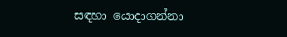සඳහා යොදාගන්නා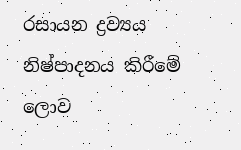රසායන ද්‍රව්‍යය නිෂ්පාදනය කිරීමේ ලොව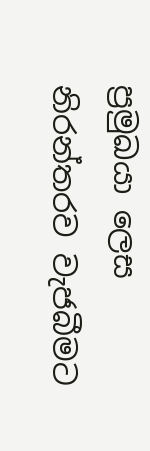ප්‍රමුඛයා ලෙස නිරන්තරව වැජබීමට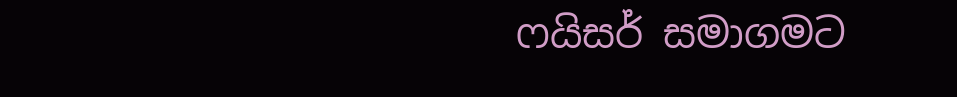ෆයිසර් සමාගමට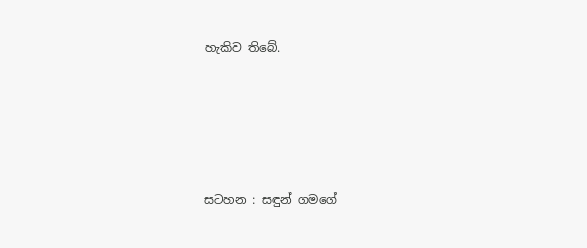හැකිව තිබේ.





සටහන : සඳුන් ගමගේ